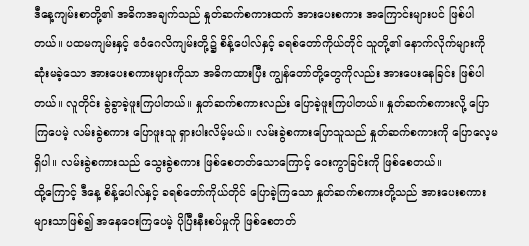ဒီနေ့ကျမ်းစာတို့၏ အဓိကအချက်သည် နှုတ်ဆက်စကားထက် အားပေးစကား အကြောင်းများပင် ဖြစ်ပါတယ်။ ပထမကျမ်းနှင့် ဧဝံဂေလိကျမ်းတို့၌ စိန့်ပေါလ်နှင့် ခရစ်တော်ကိုယ်တိုင် သူတို့၏ နောက်လိုက်များကို ဆုံးမခဲ့သော အားပေးစကားများကိုသာ အဓိကထားပြီး ကျွန်တော်တို့တွေကိုလည်း အားပေးနေခြင်း ဖြစ်ပါတယ်။ လူတိုင်း ခွဲခွာခဲ့ဖူးကြပါတယ်။ နှုတ်ဆက်စကားလည်း ပြောခဲ့ဖူးကြပါတယ်။ နှုတ်ဆက်စကားလို့ ပြောကြပေမဲ့ လမ်းခွဲစကား ပြောဖူးသူ ရှားပါးလိမ့်မယ်။ လမ်းခွဲစကားပြောသူသည် နှုတ်ဆက်စကားကို ပြောလေ့မရှိပါ။ လမ်းခွဲစကားသည် သွေးခွဲစကား ဖြစ်စေတတ်သောကြောင့် ဝေးကွာခြင်းကို ဖြစ်စေတယ်။
ထို့ကြောင့် ဒီနေ့ စိန့်ပေါလ်နှင့် ခရစ်တော်ကိုယ်တိုင် ပြောခဲ့ကြသော နှုတ်ဆက်စကားတို့သည် အားပေးစကားများသာဖြစ်၍ အနေဝေးကြပေမဲ့ ပိုပြီးနီးစပ်မှုကို ဖြစ်စေတတ်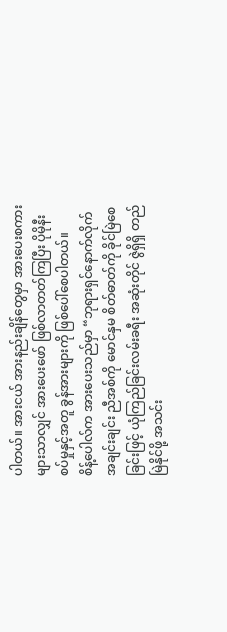ပါတယ်။ အားငယ် အားနည်းချိန်တွေမှာ အားပေးစကားများသာလျှင် အားပေးဖော် ဖြစ်လာတတ်ကြပြီး ပိုမိုနီးစပ်မှုနှင့်အတူ ခွန်အားများကို ဖြစ်ပေါ်စေပါတယ်။
စိန့်ပေါလ်က အားပေးသည်မှာ “ဘုရားရှင်နောက်လိုက် အချင်းချင်း ညီအစ်ကို မောင်နှမ စိတ်ဓာတ်ကို ခိုင်မြဲစေခြင်းဖြင့် ယုံကြည်ခြင်းလမ်းခရီး အဆုံးတိုင် ဇွဲရှိရှိ တည်မြဲနိုင်ဖို့ အသင်း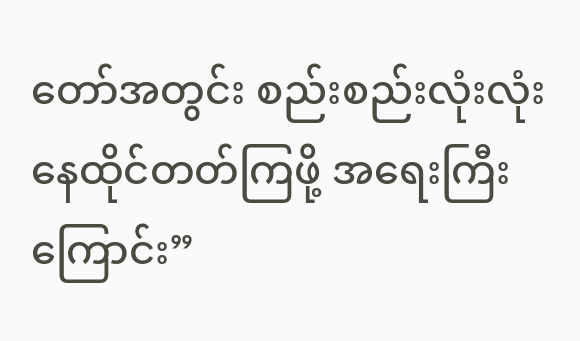တော်အတွင်း စည်းစည်းလုံးလုံး နေထိုင်တတ်ကြဖို့ အရေးကြီးကြောင်း”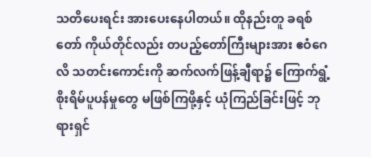သတိပေးရင်း အားပေးနေပါတယ်။ ထိုနည်းတူ ခရစ်တော် ကိုယ်တိုင်လည်း တပည့်တော်ကြီးများအား ဧဝံဂေလိ သတင်းကောင်းကို ဆက်လက်ဖြန့်ချီရာ၌ ကြောက်ရွံ့ စိုးရိမ်ပူပန်မှုတွေ မဖြစ်ကြဖို့နှင့် ယုံကြည်ခြင်းဖြင့် ဘုရားရှင်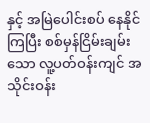နှင့် အမြဲပေါင်းစပ် နေနိုင်ကြပြီး စစ်မှန်ငြိမ်းချမ်းသော လူ့ပတ်ဝန်းကျင် အသိုင်းဝန်း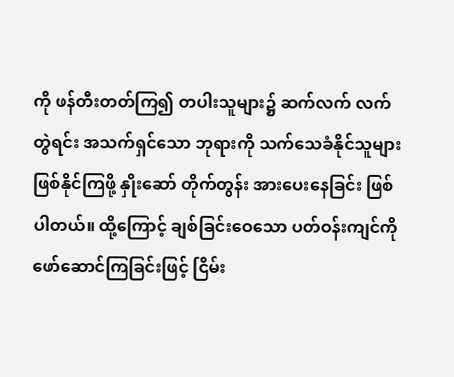ကို ဖန်တီးတတ်ကြ၍ တပါးသူများ၌ ဆက်လက် လက်တွဲရင်း အသက်ရှင်သော ဘုရားကို သက်သေခံနိုင်သူများ ဖြစ်နိုင်ကြဖို့ နှိုးဆော် တိုက်တွန်း အားပေးနေခြင်း ဖြစ်ပါတယ်။ ထို့ကြောင့် ချစ်ခြင်းဝေသော ပတ်ဝန်းကျင်ကို ဖော်ဆောင်ကြခြင်းဖြင့် ငြိမ်း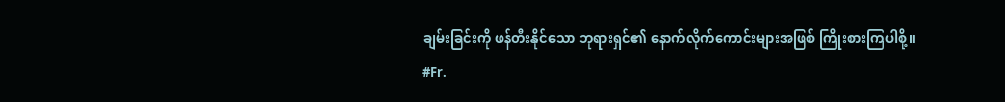ချမ်းခြင်းကို ဖန်တီးနိုင်သော ဘုရားရှင်၏ နောက်လိုက်ကောင်းများအဖြစ် ကြိုးစားကြပါစို့။
#Fr.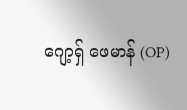ဂျော့ရှ် ဖေမာန် (OP)